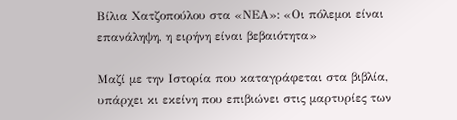Βίλια Χατζοπούλου στα «ΝΕΑ»: «Οι πόλεμοι είναι επανάληψη, η ειρήνη είναι βεβαιότητα»

Μαζί με την Ιστορία που καταγράφεται στα βιβλία, υπάρχει κι εκείνη που επιβιώνει στις μαρτυρίες των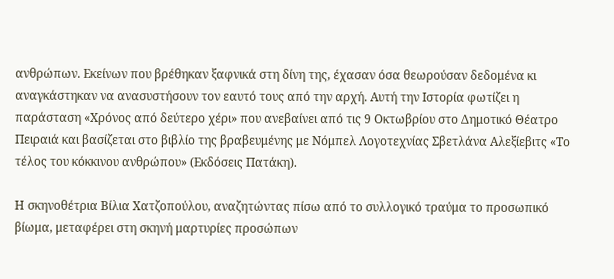ανθρώπων. Εκείνων που βρέθηκαν ξαφνικά στη δίνη της, έχασαν όσα θεωρούσαν δεδομένα κι αναγκάστηκαν να ανασυστήσουν τον εαυτό τους από την αρχή. Αυτή την Ιστορία φωτίζει η παράσταση «Χρόνος από δεύτερο χέρι» που ανεβαίνει από τις 9 Οκτωβρίου στο Δημοτικό Θέατρο Πειραιά και βασίζεται στο βιβλίο της βραβευμένης με Νόμπελ Λογοτεχνίας Σβετλάνα Αλεξίεβιτς «Το τέλος του κόκκινου ανθρώπου» (Εκδόσεις Πατάκη).

Η σκηνοθέτρια Βίλια Χατζοπούλου, αναζητώντας πίσω από το συλλογικό τραύμα το προσωπικό βίωμα, μεταφέρει στη σκηνή μαρτυρίες προσώπων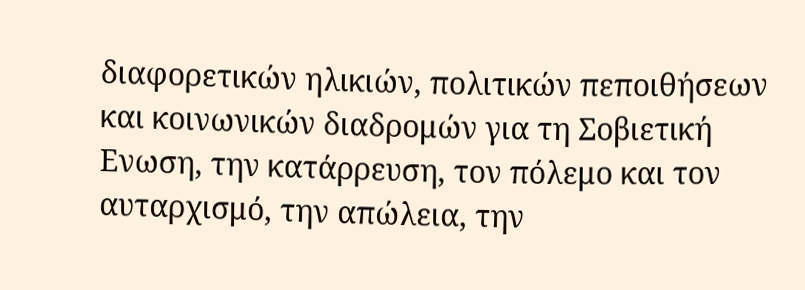διαφορετικών ηλικιών, πολιτικών πεποιθήσεων και κοινωνικών διαδρομών για τη Σοβιετική Ενωση, την κατάρρευση, τον πόλεμο και τον αυταρχισμό, την απώλεια, την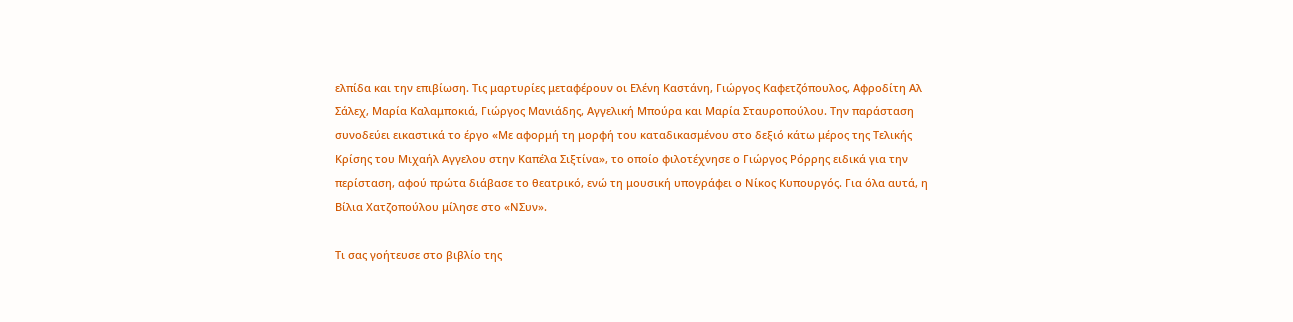ελπίδα και την επιβίωση. Τις μαρτυρίες μεταφέρουν οι Ελένη Καστάνη, Γιώργος Καφετζόπουλος, Αφροδίτη Αλ Σάλεχ, Μαρία Καλαμποκιά, Γιώργος Μανιάδης, Αγγελική Μπούρα και Μαρία Σταυροπούλου. Την παράσταση συνοδεύει εικαστικά το έργο «Με αφορμή τη μορφή του καταδικασμένου στο δεξιό κάτω μέρος της Τελικής Κρίσης του Μιχαήλ Αγγελου στην Καπέλα Σιξτίνα», το οποίο φιλοτέχνησε ο Γιώργος Ρόρρης ειδικά για την περίσταση, αφού πρώτα διάβασε το θεατρικό, ενώ τη μουσική υπογράφει ο Νίκος Κυπουργός. Για όλα αυτά, η Βίλια Χατζοπούλου μίλησε στο «ΝΣυν».

Τι σας γοήτευσε στο βιβλίο της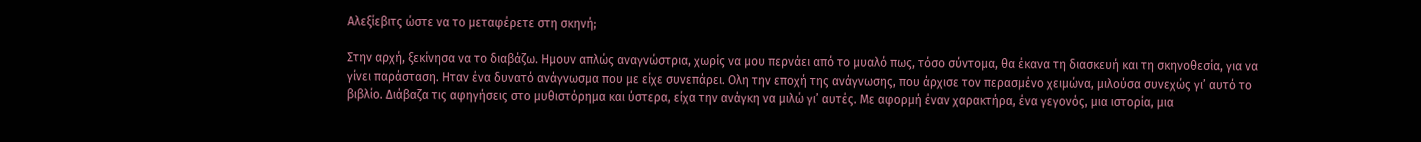Αλεξίεβιτς ώστε να το μεταφέρετε στη σκηνή;

Στην αρχή, ξεκίνησα να το διαβάζω. Ημουν απλώς αναγνώστρια, χωρίς να μου περνάει από το μυαλό πως, τόσο σύντομα, θα έκανα τη διασκευή και τη σκηνοθεσία, για να γίνει παράσταση. Ηταν ένα δυνατό ανάγνωσμα που με είχε συνεπάρει. Ολη την εποχή της ανάγνωσης, που άρχισε τον περασμένο χειμώνα, μιλούσα συνεχώς γι’ αυτό το βιβλίο. Διάβαζα τις αφηγήσεις στο μυθιστόρημα και ύστερα, είχα την ανάγκη να μιλώ γι’ αυτές. Με αφορμή έναν χαρακτήρα, ένα γεγονός, μια ιστορία, μια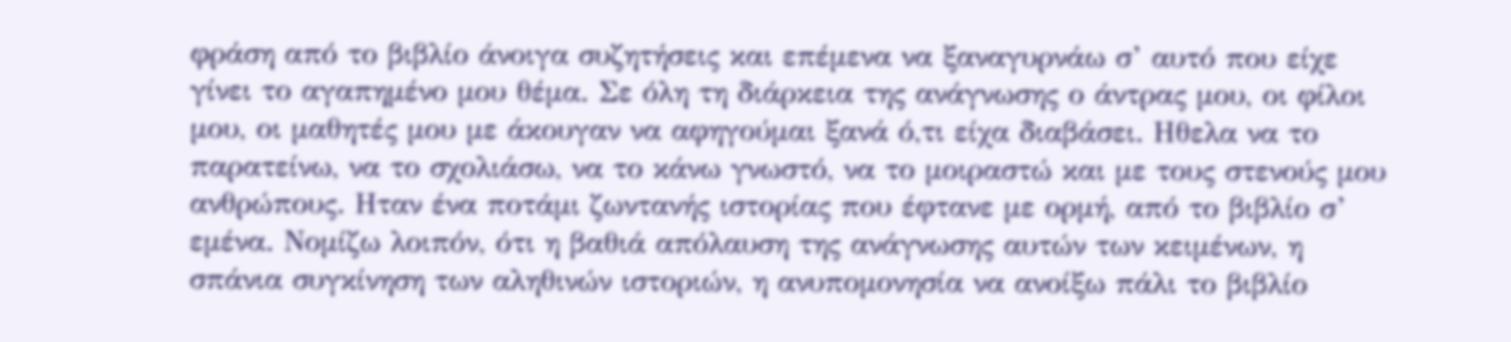φράση από το βιβλίο άνοιγα συζητήσεις και επέμενα να ξαναγυρνάω σ’ αυτό που είχε γίνει το αγαπημένο μου θέμα. Σε όλη τη διάρκεια της ανάγνωσης ο άντρας μου, οι φίλοι μου, οι μαθητές μου με άκουγαν να αφηγούμαι ξανά ό,τι είχα διαβάσει. Ηθελα να το παρατείνω, να το σχολιάσω, να το κάνω γνωστό, να το μοιραστώ και με τους στενούς μου ανθρώπους. Ηταν ένα ποτάμι ζωντανής ιστορίας που έφτανε με ορμή, από το βιβλίο σ’ εμένα. Νομίζω λοιπόν, ότι η βαθιά απόλαυση της ανάγνωσης αυτών των κειμένων, η σπάνια συγκίνηση των αληθινών ιστοριών, η ανυπομονησία να ανοίξω πάλι το βιβλίο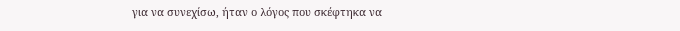για να συνεχίσω, ήταν ο λόγος που σκέφτηκα να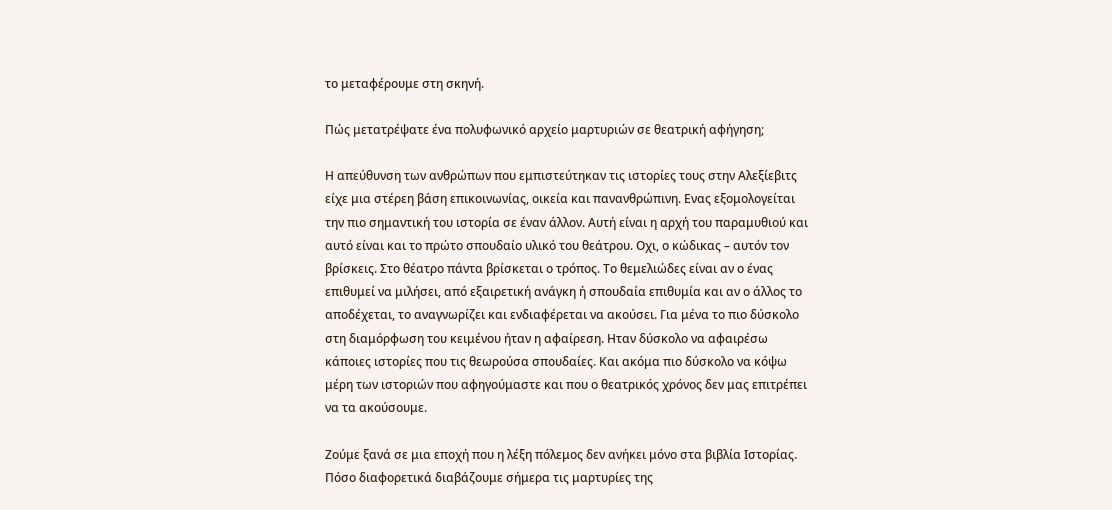το μεταφέρουμε στη σκηνή.

Πώς μετατρέψατε ένα πολυφωνικό αρχείο μαρτυριών σε θεατρική αφήγηση;

Η απεύθυνση των ανθρώπων που εμπιστεύτηκαν τις ιστορίες τους στην Αλεξίεβιτς είχε μια στέρεη βάση επικοινωνίας, οικεία και πανανθρώπινη. Ενας εξομολογείται την πιο σημαντική του ιστορία σε έναν άλλον. Αυτή είναι η αρχή του παραμυθιού και αυτό είναι και το πρώτο σπουδαίο υλικό του θεάτρου. Οχι, ο κώδικας – αυτόν τον βρίσκεις. Στο θέατρο πάντα βρίσκεται ο τρόπος. Το θεμελιώδες είναι αν ο ένας επιθυμεί να μιλήσει, από εξαιρετική ανάγκη ή σπουδαία επιθυμία και αν ο άλλος το αποδέχεται, το αναγνωρίζει και ενδιαφέρεται να ακούσει. Για μένα το πιο δύσκολο στη διαμόρφωση του κειμένου ήταν η αφαίρεση. Ηταν δύσκολο να αφαιρέσω κάποιες ιστορίες που τις θεωρούσα σπουδαίες. Και ακόμα πιο δύσκολο να κόψω μέρη των ιστοριών που αφηγούμαστε και που ο θεατρικός χρόνος δεν μας επιτρέπει να τα ακούσουμε.

Ζούμε ξανά σε μια εποχή που η λέξη πόλεμος δεν ανήκει μόνο στα βιβλία Ιστορίας. Πόσο διαφορετικά διαβάζουμε σήμερα τις μαρτυρίες της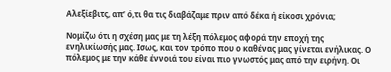Αλεξίεβιτς, απ’ ό,τι θα τις διαβάζαμε πριν από δέκα ή είκοσι χρόνια;

Νομίζω ότι η σχέση μας με τη λέξη πόλεμος αφορά την εποχή της ενηλικίωσής μας. Ισως, και τον τρόπο που ο καθένας μας γίνεται ενήλικας. Ο πόλεμος με την κάθε έννοιά του είναι πιο γνωστός μας από την ειρήνη. Οι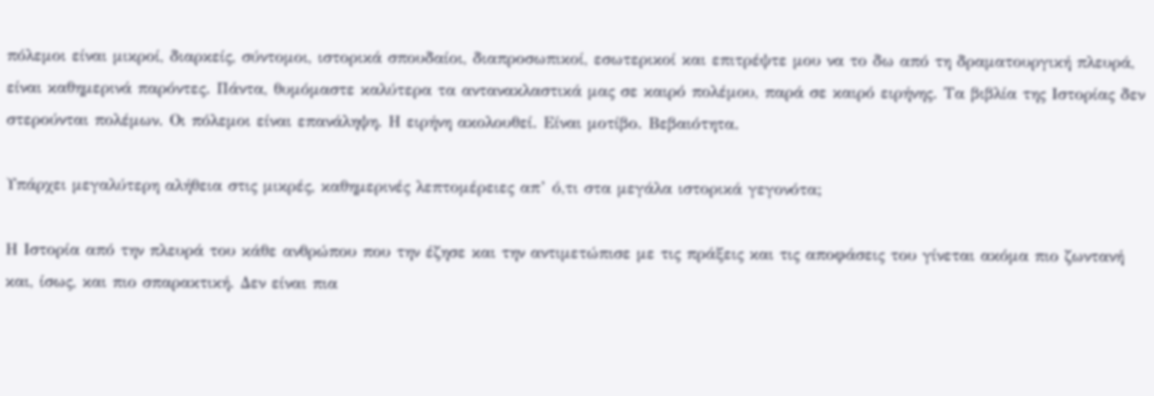πόλεμοι είναι μικροί, διαρκείς, σύντομοι, ιστορικά σπουδαίοι, διαπροσωπικοί, εσωτερικοί και επιτρέψτε μου να το δω από τη δραματουργική πλευρά, είναι καθημερινά παρόντες. Πάντα, θυμόμαστε καλύτερα τα αντανακλαστικά μας σε καιρό πολέμου, παρά σε καιρό ειρήνης. Τα βιβλία της Ιστορίας δεν στερούνται πολέμων. Οι πόλεμοι είναι επανάληψη. Η ειρήνη ακολουθεί. Είναι μοτίβο. Βεβαιότητα.

Υπάρχει μεγαλύτερη αλήθεια στις μικρές, καθημερινές λεπτομέρειες απ’ ό,τι στα μεγάλα ιστορικά γεγονότα;

Η Ιστορία από την πλευρά του κάθε ανθρώπου που την έζησε και την αντιμετώπισε με τις πράξεις και τις αποφάσεις του γίνεται ακόμα πιο ζωντανή και, ίσως, και πιο σπαρακτική. Δεν είναι πια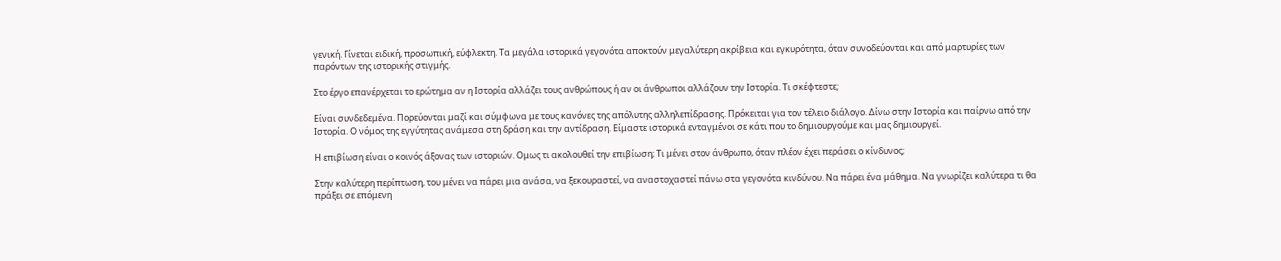γενική. Γίνεται ειδική, προσωπική, εύφλεκτη. Τα μεγάλα ιστορικά γεγονότα αποκτούν μεγαλύτερη ακρίβεια και εγκυρότητα, όταν συνοδεύονται και από μαρτυρίες των παρόντων της ιστορικής στιγμής.

Στο έργο επανέρχεται το ερώτημα αν η Ιστορία αλλάζει τους ανθρώπους ή αν οι άνθρωποι αλλάζουν την Ιστορία. Τι σκέφτεστε;

Είναι συνδεδεμένα. Πορεύονται μαζί και σύμφωνα με τους κανόνες της απόλυτης αλληλεπίδρασης. Πρόκειται για τον τέλειο διάλογο. Δίνω στην Ιστορία και παίρνω από την Ιστορία. Ο νόμος της εγγύτητας ανάμεσα στη δράση και την αντίδραση. Είμαστε ιστορικά ενταγμένοι σε κάτι που το δημιουργούμε και μας δημιουργεί.

Η επιβίωση είναι ο κοινός άξονας των ιστοριών. Ομως τι ακολουθεί την επιβίωση; Τι μένει στον άνθρωπο, όταν πλέον έχει περάσει ο κίνδυνος;

Στην καλύτερη περίπτωση, του μένει να πάρει μια ανάσα, να ξεκουραστεί, να αναστοχαστεί πάνω στα γεγονότα κινδύνου. Να πάρει ένα μάθημα. Να γνωρίζει καλύτερα τι θα πράξει σε επόμενη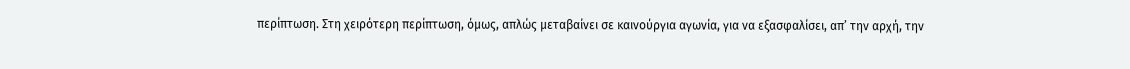περίπτωση. Στη χειρότερη περίπτωση, όμως, απλώς μεταβαίνει σε καινούργια αγωνία, για να εξασφαλίσει, απ’ την αρχή, την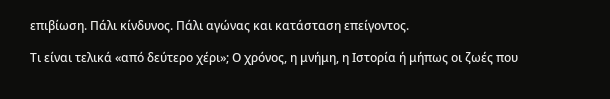επιβίωση. Πάλι κίνδυνος. Πάλι αγώνας και κατάσταση επείγοντος.

Τι είναι τελικά «από δεύτερο χέρι»; Ο χρόνος, η μνήμη, η Ιστορία ή μήπως οι ζωές που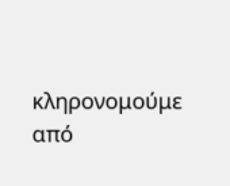κληρονομούμε από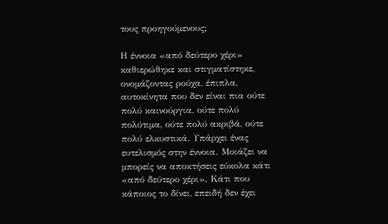τους προηγούμενους;

Η έννοια «από δεύτερο χέρι» καθιερώθηκε και στιγματίστηκε, ονομάζοντας ρούχα, έπιπλα, αυτοκίνητα που δεν είναι πια ούτε πολύ καινούργια, ούτε πολύ πολύτιμα, ούτε πολύ ακριβά, ούτε πολύ ελκυστικά. Υπάρχει ένας ευτελισμός στην έννοια. Μοιάζει να μπορείς να αποκτήσεις εύκολα κάτι «από δεύτερο χέρι». Κάτι που κάποιος το δίνει, επειδή δεν έχει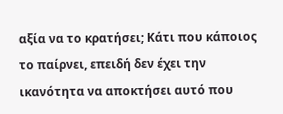αξία να το κρατήσει; Κάτι που κάποιος το παίρνει, επειδή δεν έχει την ικανότητα να αποκτήσει αυτό που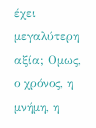έχει μεγαλύτερη αξία; Ομως, ο χρόνος, η μνήμη, η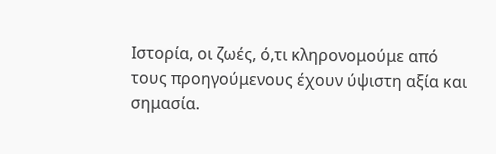Ιστορία, οι ζωές, ό,τι κληρονομούμε από τους προηγούμενους έχουν ύψιστη αξία και σημασία.